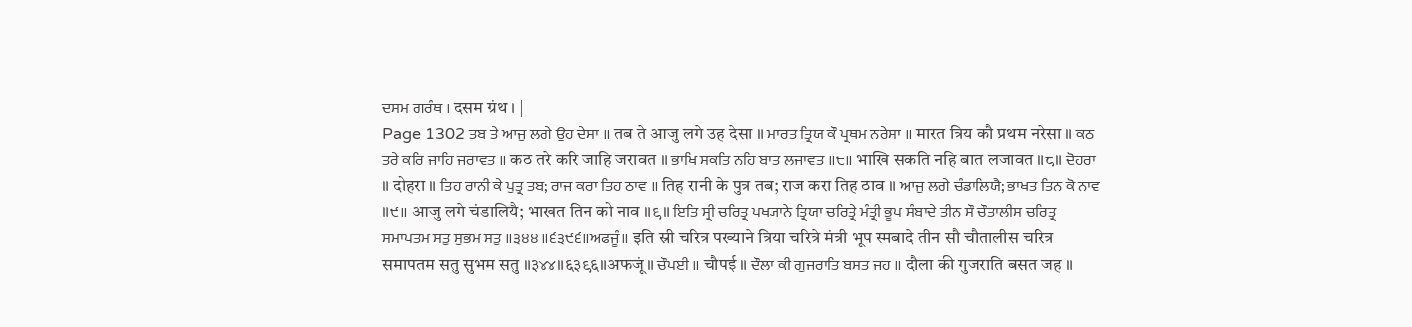ਦਸਮ ਗਰੰਥ । दसम ग्रंथ । |
Page 1302 ਤਬ ਤੇ ਆਜੁ ਲਗੇ ਉਹ ਦੇਸਾ ॥ तब ते आजु लगे उह देसा ॥ ਮਾਰਤ ਤ੍ਰਿਯ ਕੌ ਪ੍ਰਥਮ ਨਰੇਸਾ ॥ मारत त्रिय कौ प्रथम नरेसा ॥ ਕਠ ਤਰੇ ਕਰਿ ਜਾਹਿ ਜਰਾਵਤ ॥ कठ तरे करि जाहि जरावत ॥ ਭਾਖਿ ਸਕਤਿ ਨਹਿ ਬਾਤ ਲਜਾਵਤ ॥੮॥ भाखि सकति नहि बात लजावत ॥८॥ ਦੋਹਰਾ ॥ दोहरा ॥ ਤਿਹ ਰਾਨੀ ਕੇ ਪੁਤ੍ਰ ਤਬ; ਰਾਜ ਕਰਾ ਤਿਹ ਠਾਵ ॥ तिह रानी के पुत्र तब; राज करा तिह ठाव ॥ ਆਜੁ ਲਗੇ ਚੰਡਾਲਿਯੈ; ਭਾਖਤ ਤਿਨ ਕੋ ਨਾਵ ॥੯॥ आजु लगे चंडालियै; भाखत तिन को नाव ॥९॥ ਇਤਿ ਸ੍ਰੀ ਚਰਿਤ੍ਰ ਪਖ੍ਯਾਨੇ ਤ੍ਰਿਯਾ ਚਰਿਤ੍ਰੇ ਮੰਤ੍ਰੀ ਭੂਪ ਸੰਬਾਦੇ ਤੀਨ ਸੌ ਚੌਤਾਲੀਸ ਚਰਿਤ੍ਰ ਸਮਾਪਤਮ ਸਤੁ ਸੁਭਮ ਸਤੁ ॥੩੪੪॥੬੩੯੬॥ਅਫਜੂੰ॥ इति स्री चरित्र पख्याने त्रिया चरित्रे मंत्री भूप स्मबादे तीन सौ चौतालीस चरित्र समापतम सतु सुभम सतु ॥३४४॥६३९६॥अफजूं॥ ਚੌਪਈ ॥ चौपई ॥ ਦੌਲਾ ਕੀ ਗੁਜਰਾਤਿ ਬਸਤ ਜਹ ॥ दौला की गुजराति बसत जह ॥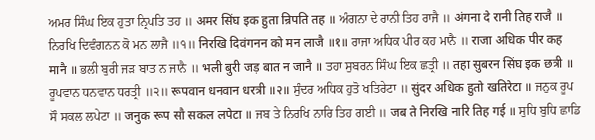ਅਮਰ ਸਿੰਘ ਇਕ ਹੁਤਾ ਨ੍ਰਿਪਤਿ ਤਹ ॥ अमर सिंघ इक हुता न्रिपति तह ॥ ਅੰਗਨਾ ਦੇ ਰਾਨੀ ਤਿਹ ਰਾਜੈ ॥ अंगना दे रानी तिह राजै ॥ ਨਿਰਖਿ ਦਿਵੰਗਨਨ ਕੋ ਮਨ ਲਾਜੈ ॥੧॥ निरखि दिवंगनन को मन लाजै ॥१॥ ਰਾਜਾ ਅਧਿਕ ਪੀਰ ਕਹ ਮਾਨੈ ॥ राजा अधिक पीर कह मानै ॥ ਭਲੀ ਬੁਰੀ ਜੜ ਬਾਤ ਨ ਜਾਨੈ ॥ भली बुरी जड़ बात न जानै ॥ ਤਹਾ ਸੁਬਰਨ ਸਿੰਘ ਇਕ ਛਤ੍ਰੀ ॥ तहा सुबरन सिंघ इक छत्री ॥ ਰੂਪਵਾਨ ਧਨਵਾਨ ਧਰਤ੍ਰੀ ॥੨॥ रूपवान धनवान धरत्री ॥२॥ ਸੁੰਦਰ ਅਧਿਕ ਹੁਤੋ ਖਤਿਰੇਟਾ ॥ सुंदर अधिक हुतो खतिरेटा ॥ ਜਨੁਕ ਰੂਪ ਸੌ ਸਕਲ ਲਪੇਟਾ ॥ जनुक रूप सौ सकल लपेटा ॥ ਜਬ ਤੇ ਨਿਰਖਿ ਨਾਰਿ ਤਿਹ ਗਈ ॥ जब ते निरखि नारि तिह गई ॥ ਸੁਧਿ ਬੁਧਿ ਛਾਡਿ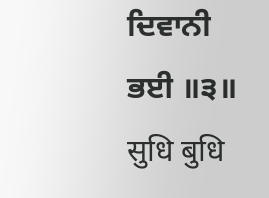ਦਿਵਾਨੀ ਭਈ ॥੩॥ सुधि बुधि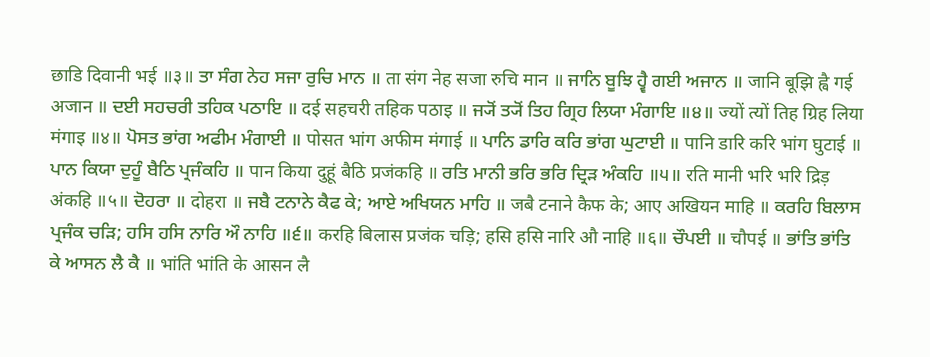छाडि दिवानी भई ॥३॥ ਤਾ ਸੰਗ ਨੇਹ ਸਜਾ ਰੁਚਿ ਮਾਨ ॥ ता संग नेह सजा रुचि मान ॥ ਜਾਨਿ ਬੂਝਿ ਹ੍ਵੈ ਗਈ ਅਜਾਨ ॥ जानि बूझि ह्वै गई अजान ॥ ਦਈ ਸਹਚਰੀ ਤਹਿਕ ਪਠਾਇ ॥ दई सहचरी तहिक पठाइ ॥ ਜ੍ਯੋਂ ਤ੍ਯੋਂ ਤਿਹ ਗ੍ਰਿਹ ਲਿਯਾ ਮੰਗਾਇ ॥੪॥ ज्यों त्यों तिह ग्रिह लिया मंगाइ ॥४॥ ਪੋਸਤ ਭਾਂਗ ਅਫੀਮ ਮੰਗਾਈ ॥ पोसत भांग अफीम मंगाई ॥ ਪਾਨਿ ਡਾਰਿ ਕਰਿ ਭਾਂਗ ਘੁਟਾਈ ॥ पानि डारि करि भांग घुटाई ॥ ਪਾਨ ਕਿਯਾ ਦੁਹੂੰ ਬੈਠਿ ਪ੍ਰਜੰਕਹਿ ॥ पान किया दुहूं बैठि प्रजंकहि ॥ ਰਤਿ ਮਾਨੀ ਭਰਿ ਭਰਿ ਦ੍ਰਿੜ ਅੰਕਹਿ ॥੫॥ रति मानी भरि भरि द्रिड़ अंकहि ॥५॥ ਦੋਹਰਾ ॥ दोहरा ॥ ਜਬੈ ਟਨਾਨੇ ਕੈਫ ਕੇ; ਆਏ ਅਖਿਯਨ ਮਾਹਿ ॥ जबै टनाने कैफ के; आए अखियन माहि ॥ ਕਰਹਿ ਬਿਲਾਸ ਪ੍ਰਜੰਕ ਚੜਿ; ਹਸਿ ਹਸਿ ਨਾਰਿ ਔ ਨਾਹਿ ॥੬॥ करहि बिलास प्रजंक चड़ि; हसि हसि नारि औ नाहि ॥६॥ ਚੌਪਈ ॥ चौपई ॥ ਭਾਂਤਿ ਭਾਂਤਿ ਕੇ ਆਸਨ ਲੈ ਕੈ ॥ भांति भांति के आसन लै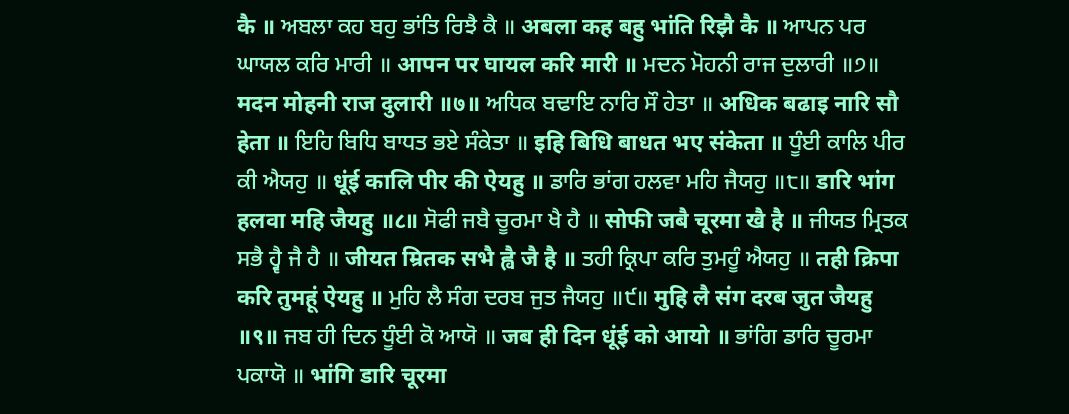कै ॥ ਅਬਲਾ ਕਹ ਬਹੁ ਭਾਂਤਿ ਰਿਝੈ ਕੈ ॥ अबला कह बहु भांति रिझै कै ॥ ਆਪਨ ਪਰ ਘਾਯਲ ਕਰਿ ਮਾਰੀ ॥ आपन पर घायल करि मारी ॥ ਮਦਨ ਮੋਹਨੀ ਰਾਜ ਦੁਲਾਰੀ ॥੭॥ मदन मोहनी राज दुलारी ॥७॥ ਅਧਿਕ ਬਢਾਇ ਨਾਰਿ ਸੌ ਹੇਤਾ ॥ अधिक बढाइ नारि सौ हेता ॥ ਇਹਿ ਬਿਧਿ ਬਾਧਤ ਭਏ ਸੰਕੇਤਾ ॥ इहि बिधि बाधत भए संकेता ॥ ਧੂੰਈ ਕਾਲਿ ਪੀਰ ਕੀ ਐਯਹੁ ॥ धूंई कालि पीर की ऐयहु ॥ ਡਾਰਿ ਭਾਂਗ ਹਲਵਾ ਮਹਿ ਜੈਯਹੁ ॥੮॥ डारि भांग हलवा महि जैयहु ॥८॥ ਸੋਫੀ ਜਬੈ ਚੂਰਮਾ ਖੈ ਹੈ ॥ सोफी जबै चूरमा खै है ॥ ਜੀਯਤ ਮ੍ਰਿਤਕ ਸਭੈ ਹ੍ਵੈ ਜੈ ਹੈ ॥ जीयत म्रितक सभै ह्वै जै है ॥ ਤਹੀ ਕ੍ਰਿਪਾ ਕਰਿ ਤੁਮਹੂੰ ਐਯਹੁ ॥ तही क्रिपा करि तुमहूं ऐयहु ॥ ਮੁਹਿ ਲੈ ਸੰਗ ਦਰਬ ਜੁਤ ਜੈਯਹੁ ॥੯॥ मुहि लै संग दरब जुत जैयहु ॥९॥ ਜਬ ਹੀ ਦਿਨ ਧੂੰਈ ਕੋ ਆਯੋ ॥ जब ही दिन धूंई को आयो ॥ ਭਾਂਗਿ ਡਾਰਿ ਚੂਰਮਾ ਪਕਾਯੋ ॥ भांगि डारि चूरमा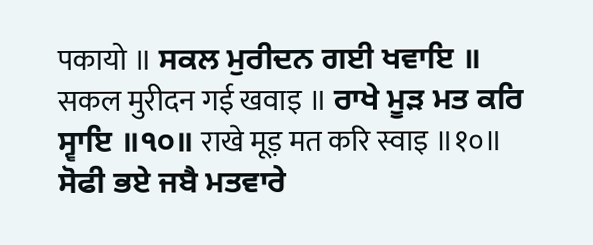पकायो ॥ ਸਕਲ ਮੁਰੀਦਨ ਗਈ ਖਵਾਇ ॥ सकल मुरीदन गई खवाइ ॥ ਰਾਖੇ ਮੂੜ ਮਤ ਕਰਿ ਸ੍ਵਾਇ ॥੧੦॥ राखे मूड़ मत करि स्वाइ ॥१०॥ ਸੋਫੀ ਭਏ ਜਬੈ ਮਤਵਾਰੇ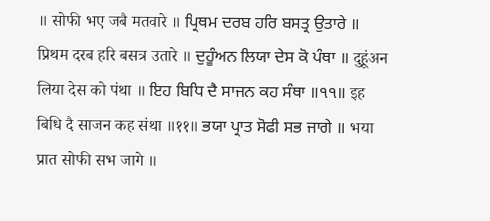॥ सोफी भए जबै मतवारे ॥ ਪ੍ਰਿਥਮ ਦਰਬ ਹਰਿ ਬਸਤ੍ਰ ਉਤਾਰੇ ॥ प्रिथम दरब हरि बसत्र उतारे ॥ ਦੁਹੂੰਅਨ ਲਿਯਾ ਦੇਸ ਕੋ ਪੰਥਾ ॥ दुहूंअन लिया देस को पंथा ॥ ਇਹ ਬਿਧਿ ਦੈ ਸਾਜਨ ਕਹ ਸੰਥਾ ॥੧੧॥ इह बिधि दै साजन कह संथा ॥११॥ ਭਯਾ ਪ੍ਰਾਤ ਸੋਫੀ ਸਭ ਜਾਗੇ ॥ भया प्रात सोफी सभ जागे ॥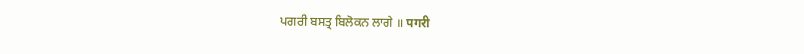ਪਗਰੀ ਬਸਤ੍ਰ ਬਿਲੋਕਨ ਲਾਗੇ ॥ पगरी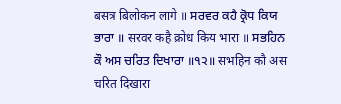बसत्र बिलोकन लागे ॥ ਸਰਵਰ ਕਹੈ ਕ੍ਰੋਧ ਕਿਯ ਭਾਰਾ ॥ सरवर कहै क्रोध किय भारा ॥ ਸਭਹਿਨ ਕੌ ਅਸ ਚਰਿਤ ਦਿਖਾਰਾ ॥੧੨॥ सभहिन कौ अस चरित दिखारा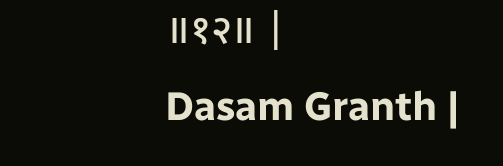॥१२॥ |
Dasam Granth |